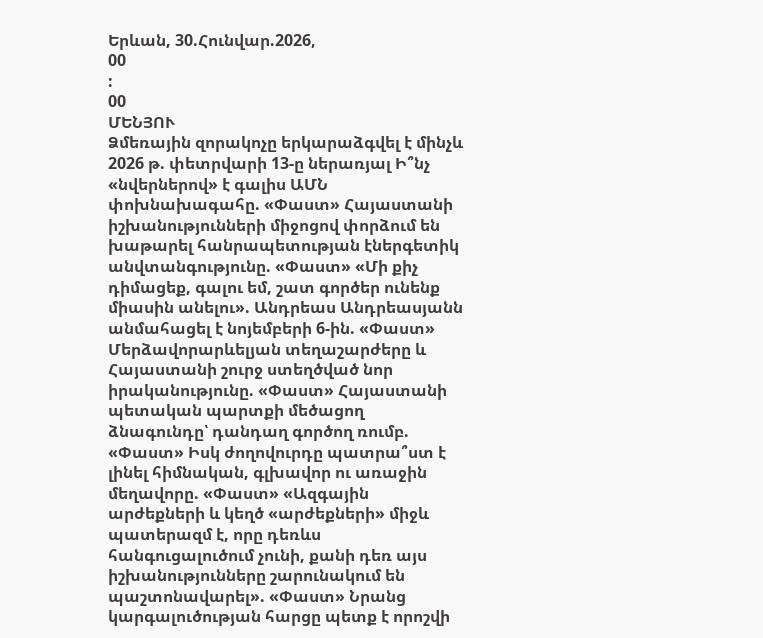Երևան, 30.Հունվար.2026,
00
:
00
ՄԵՆՅՈՒ
Ձմեռային զորակոչը երկարաձգվել է մինչև 2026 թ. փետրվարի 13-ը ներառյալ Ի՞նչ «նվերներով» է գալիս ԱՄՆ փոխնախագահը. «Փաստ» Հայաստանի իշխանությունների միջոցով փորձում են խաթարել հանրապետության էներգետիկ անվտանգությունը. «Փաստ» «Մի քիչ դիմացեք, գալու եմ, շատ գործեր ունենք միասին անելու». Անդրեաս Անդրեասյանն անմահացել է նոյեմբերի 6-ին. «Փաստ» Մերձավորարևելյան տեղաշարժերը և Հայաստանի շուրջ ստեղծված նոր իրականությունը. «Փաստ» Հայաստանի պետական պարտքի մեծացող ձնագունդը՝ դանդաղ գործող ռումբ. «Փաստ» Իսկ ժողովուրդը պատրա՞ստ է լինել հիմնական, գլխավոր ու առաջին մեղավորը. «Փաստ» «Ազգային արժեքների և կեղծ «արժեքների» միջև պատերազմ է, որը դեռևս հանգուցալուծում չունի, քանի դեռ այս իշխանությունները շարունակում են պաշտոնավարել». «Փաստ» Նրանց կարգալուծության հարցը պետք է որոշվի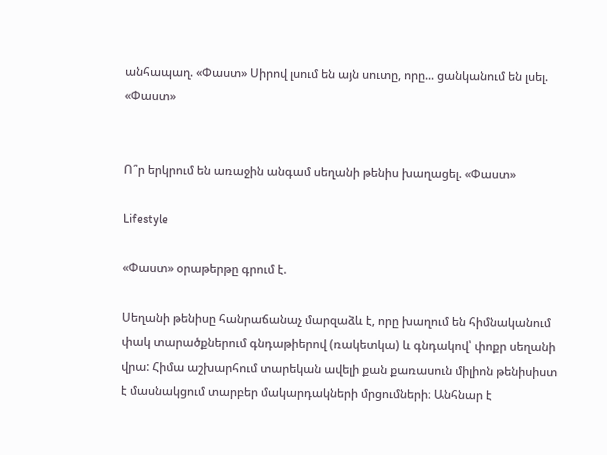անհապաղ. «Փաստ» Սիրով լսում են այն սուտը, որը... ցանկանում են լսել. «Փաստ»


Ո՞ր երկրում են առաջին անգամ սեղանի թենիս խաղացել. «Փաստ»

Lifestyle

«Փաստ» օրաթերթը գրում է.

Սեղանի թենիսը հանրաճանաչ մարզաձև է, որը խաղում են հիմնականում փակ տարածքներում գնդաթիերով (ռակետկա) և գնդակով՝ փոքր սեղանի վրա: Հիմա աշխարհում տարեկան ավելի քան քառասուն միլիոն թենիսիստ է մասնակցում տարբեր մակարդակների մրցումների։ Անհնար է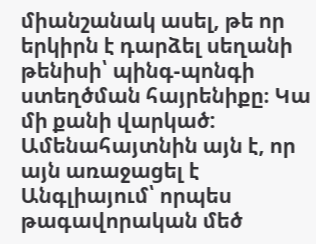միանշանակ ասել, թե որ երկիրն է դարձել սեղանի թենիսի՝ պինգ-պոնգի ստեղծման հայրենիքը։ Կա մի քանի վարկած: Ամենահայտնին այն է, որ այն առաջացել է Անգլիայում՝ որպես թագավորական մեծ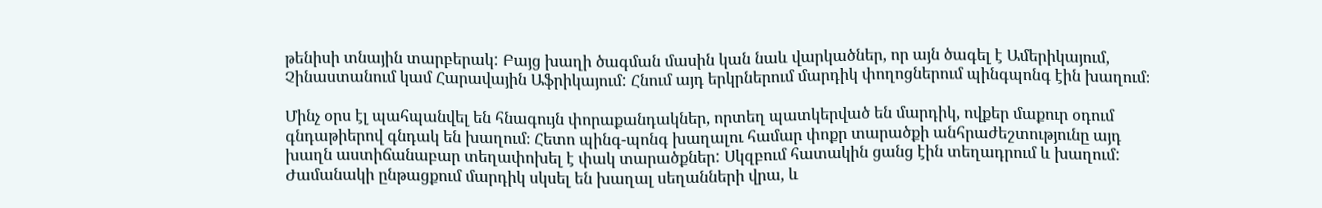թենիսի տնային տարբերակ: Բայց խաղի ծագման մասին կան նաև վարկածներ, որ այն ծագել է Ամերիկայում, Չինաստանում կամ Հարավային Աֆրիկայում: Հնում այդ երկրներում մարդիկ փողոցներում պինգպոնգ էին խաղում։

Մինչ օրս էլ պահպանվել են հնագույն փորաքանդակներ, որտեղ պատկերված են մարդիկ, ովքեր մաքուր օդում գնդաթիերով գնդակ են խաղում։ Հետո պինգ-պոնգ խաղալու համար փոքր տարածքի անհրաժեշտությունը այդ խաղն աստիճանաբար տեղափոխել է փակ տարածքներ: Սկզբում հատակին ցանց էին տեղադրում և խաղում: Ժամանակի ընթացքում մարդիկ սկսել են խաղալ սեղանների վրա, և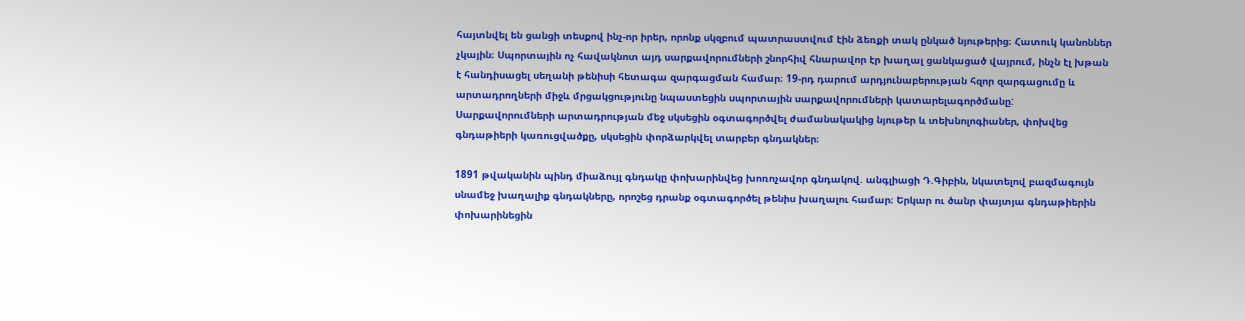հայտնվել են ցանցի տեսքով ինչ-որ իրեր, որոնք սկզբում պատրաստվում էին ձեռքի տակ ընկած նյութերից։ Հատուկ կանոններ չկային։ Սպորտային ոչ հավակնոտ այդ սարքավորումների շնորհիվ հնարավոր էր խաղալ ցանկացած վայրում, ինչն էլ խթան է հանդիսացել սեղանի թենիսի հետագա զարգացման համար։ 19-րդ դարում արդյունաբերության հզոր զարգացումը և արտադրողների միջև մրցակցությունը նպաստեցին սպորտային սարքավորումների կատարելագործմանը: Սարքավորումների արտադրության մեջ սկսեցին օգտագործվել ժամանակակից նյութեր և տեխնոլոգիաներ, փոխվեց գնդաթիերի կառուցվածքը, սկսեցին փորձարկվել տարբեր գնդակներ։

1891 թվականին պինդ միաձույլ գնդակը փոխարինվեց խոռոչավոր գնդակով. անգլիացի Դ.Գիբին, նկատելով բազմագույն սնամեջ խաղալիք գնդակները, որոշեց դրանք օգտագործել թենիս խաղալու համար։ Երկար ու ծանր փայտյա գնդաթիերին փոխարինեցին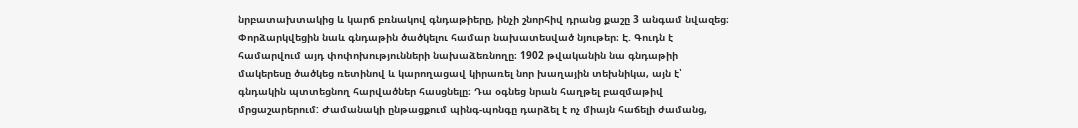նրբատախտակից և կարճ բռնակով գնդաթիերը, ինչի շնորհիվ դրանց քաշը 3 անգամ նվազեց։ Փորձարկվեցին նաև գնդաթին ծածկելու համար նախատեսված նյութեր։ Է. Գուդն է համարվում այդ փոփոխությունների նախաձեռնողը։ 1902 թվականին նա գնդաթիի մակերեսը ծածկեց ռետինով և կարողացավ կիրառել նոր խաղային տեխնիկա, այն է՝ գնդակին պտտեցնող հարվածներ հասցնելը։ Դա օգնեց նրան հաղթել բազմաթիվ մրցաշարերում: Ժամանակի ընթացքում պինգ-պոնգը դարձել է ոչ միայն հաճելի ժամանց,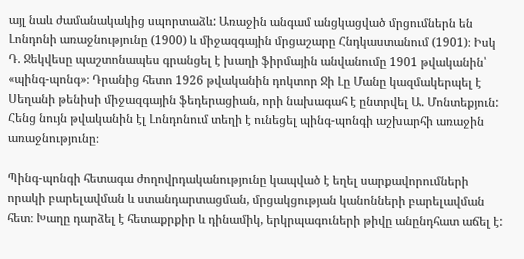այլ նաև ժամանակակից սպորտաձև: Առաջին անգամ անցկացված մրցումներն են Լոնդոնի առաջնությունը (1900) և միջազգային մրցաշարը Հնդկաստանում (1901)։ Իսկ Դ. Ջեկվեսը պաշտոնապես գրանցել է խաղի ֆիրմային անվանումը 1901 թվականին՝ «պինգ-պոնգ»։ Դրանից հետո 1926 թվականին դոկտոր Ջի Լը Մանը կազմակերպել է Սեղանի թենիսի միջազգային ֆեդերացիան, որի նախագահ է ընտրվել Ա. Մոնտեքյուն: Հենց նույն թվականին էլ Լոնդոնում տեղի է ունեցել պինգ-պոնգի աշխարհի առաջին առաջնությունը։

Պինգ-պոնգի հետագա ժողովրդականությունը կապված է եղել սարքավորումների որակի բարելավման և ստանդարտացման, մրցակցության կանոնների բարելավման հետ։ Խաղը դարձել է հետաքրքիր և դինամիկ, երկրպագուների թիվը անընդհատ աճել է: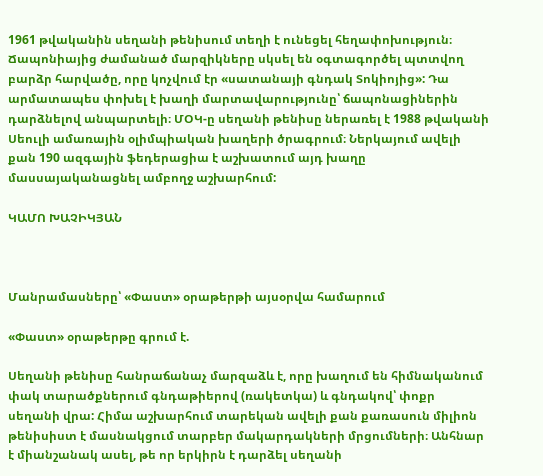1961 թվականին սեղանի թենիսում տեղի է ունեցել հեղափոխություն։ Ճապոնիայից ժամանած մարզիկները սկսել են օգտագործել պտտվող բարձր հարվածը, որը կոչվում էր «սատանայի գնդակ Տոկիոյից»: Դա արմատապես փոխել է խաղի մարտավարությունը՝ ճապոնացիներին դարձնելով անպարտելի։ ՄՕԿ-ը սեղանի թենիսը ներառել է 1988 թվականի Սեուլի ամառային օլիմպիական խաղերի ծրագրում։ Ներկայում ավելի քան 190 ազգային ֆեդերացիա է աշխատում այդ խաղը մասսայականացնել ամբողջ աշխարհում:

ԿԱՄՈ ԽԱՉԻԿՅԱՆ



Մանրամասները՝ «Փաստ» օրաթերթի այսօրվա համարում

«Փաստ» օրաթերթը գրում է.

Սեղանի թենիսը հանրաճանաչ մարզաձև է, որը խաղում են հիմնականում փակ տարածքներում գնդաթիերով (ռակետկա) և գնդակով՝ փոքր սեղանի վրա: Հիմա աշխարհում տարեկան ավելի քան քառասուն միլիոն թենիսիստ է մասնակցում տարբեր մակարդակների մրցումների։ Անհնար է միանշանակ ասել, թե որ երկիրն է դարձել սեղանի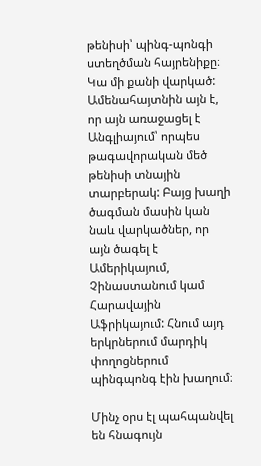թենիսի՝ պինգ-պոնգի ստեղծման հայրենիքը։ Կա մի քանի վարկած: Ամենահայտնին այն է, որ այն առաջացել է Անգլիայում՝ որպես թագավորական մեծ թենիսի տնային տարբերակ: Բայց խաղի ծագման մասին կան նաև վարկածներ, որ այն ծագել է Ամերիկայում, Չինաստանում կամ Հարավային Աֆրիկայում: Հնում այդ երկրներում մարդիկ փողոցներում պինգպոնգ էին խաղում։

Մինչ օրս էլ պահպանվել են հնագույն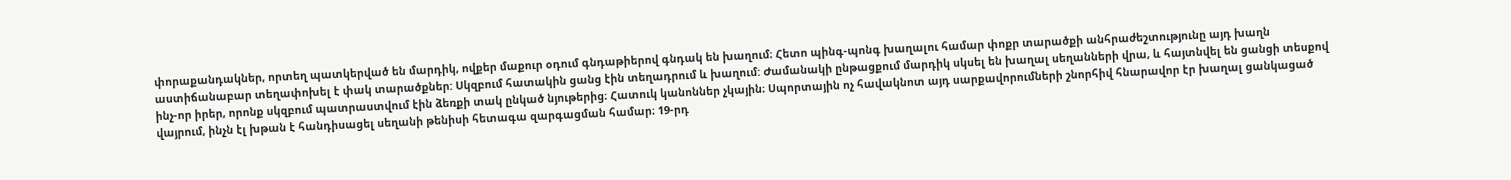փորաքանդակներ, որտեղ պատկերված են մարդիկ, ովքեր մաքուր օդում գնդաթիերով գնդակ են խաղում։ Հետո պինգ-պոնգ խաղալու համար փոքր տարածքի անհրաժեշտությունը այդ խաղն աստիճանաբար տեղափոխել է փակ տարածքներ: Սկզբում հատակին ցանց էին տեղադրում և խաղում: Ժամանակի ընթացքում մարդիկ սկսել են խաղալ սեղանների վրա, և հայտնվել են ցանցի տեսքով ինչ-որ իրեր, որոնք սկզբում պատրաստվում էին ձեռքի տակ ընկած նյութերից։ Հատուկ կանոններ չկային։ Սպորտային ոչ հավակնոտ այդ սարքավորումների շնորհիվ հնարավոր էր խաղալ ցանկացած վայրում, ինչն էլ խթան է հանդիսացել սեղանի թենիսի հետագա զարգացման համար։ 19-րդ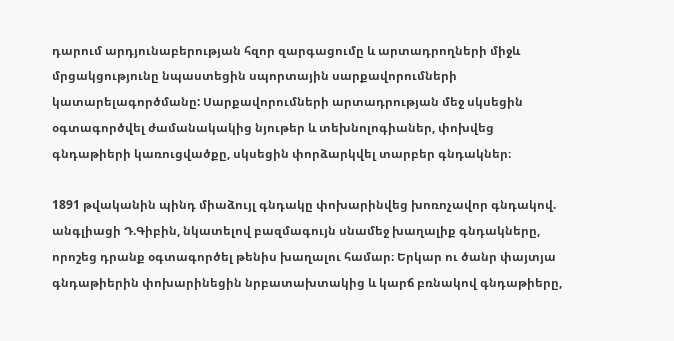դարում արդյունաբերության հզոր զարգացումը և արտադրողների միջև մրցակցությունը նպաստեցին սպորտային սարքավորումների կատարելագործմանը: Սարքավորումների արտադրության մեջ սկսեցին օգտագործվել ժամանակակից նյութեր և տեխնոլոգիաներ, փոխվեց գնդաթիերի կառուցվածքը, սկսեցին փորձարկվել տարբեր գնդակներ։

1891 թվականին պինդ միաձույլ գնդակը փոխարինվեց խոռոչավոր գնդակով. անգլիացի Դ.Գիբին, նկատելով բազմագույն սնամեջ խաղալիք գնդակները, որոշեց դրանք օգտագործել թենիս խաղալու համար։ Երկար ու ծանր փայտյա գնդաթիերին փոխարինեցին նրբատախտակից և կարճ բռնակով գնդաթիերը,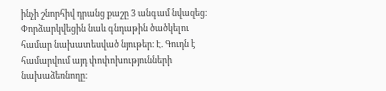ինչի շնորհիվ դրանց քաշը 3 անգամ նվազեց։ Փորձարկվեցին նաև գնդաթին ծածկելու համար նախատեսված նյութեր։ Է. Գուդն է համարվում այդ փոփոխությունների նախաձեռնողը։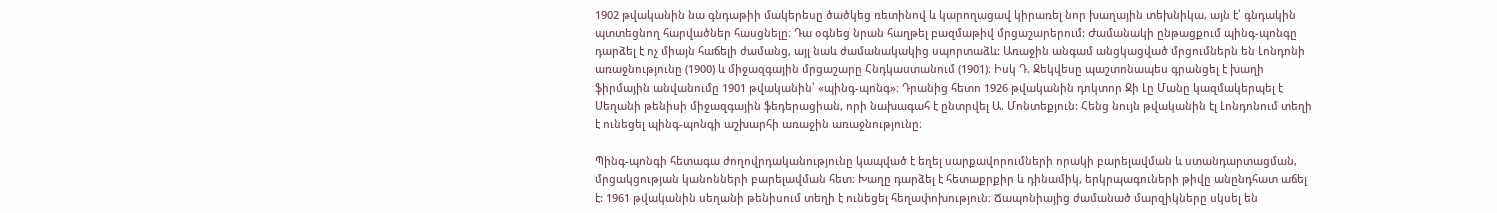1902 թվականին նա գնդաթիի մակերեսը ծածկեց ռետինով և կարողացավ կիրառել նոր խաղային տեխնիկա, այն է՝ գնդակին պտտեցնող հարվածներ հասցնելը։ Դա օգնեց նրան հաղթել բազմաթիվ մրցաշարերում: Ժամանակի ընթացքում պինգ-պոնգը դարձել է ոչ միայն հաճելի ժամանց, այլ նաև ժամանակակից սպորտաձև: Առաջին անգամ անցկացված մրցումներն են Լոնդոնի առաջնությունը (1900) և միջազգային մրցաշարը Հնդկաստանում (1901)։ Իսկ Դ. Ջեկվեսը պաշտոնապես գրանցել է խաղի ֆիրմային անվանումը 1901 թվականին՝ «պինգ-պոնգ»։ Դրանից հետո 1926 թվականին դոկտոր Ջի Լը Մանը կազմակերպել է Սեղանի թենիսի միջազգային ֆեդերացիան, որի նախագահ է ընտրվել Ա. Մոնտեքյուն: Հենց նույն թվականին էլ Լոնդոնում տեղի է ունեցել պինգ-պոնգի աշխարհի առաջին առաջնությունը։

Պինգ-պոնգի հետագա ժողովրդականությունը կապված է եղել սարքավորումների որակի բարելավման և ստանդարտացման, մրցակցության կանոնների բարելավման հետ։ Խաղը դարձել է հետաքրքիր և դինամիկ, երկրպագուների թիվը անընդհատ աճել է: 1961 թվականին սեղանի թենիսում տեղի է ունեցել հեղափոխություն։ Ճապոնիայից ժամանած մարզիկները սկսել են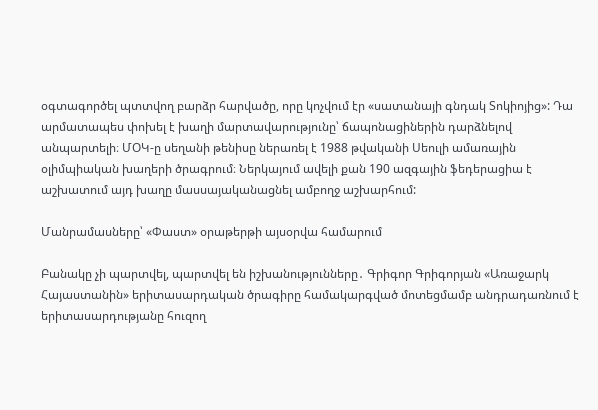օգտագործել պտտվող բարձր հարվածը, որը կոչվում էր «սատանայի գնդակ Տոկիոյից»: Դա արմատապես փոխել է խաղի մարտավարությունը՝ ճապոնացիներին դարձնելով անպարտելի։ ՄՕԿ-ը սեղանի թենիսը ներառել է 1988 թվականի Սեուլի ամառային օլիմպիական խաղերի ծրագրում։ Ներկայում ավելի քան 190 ազգային ֆեդերացիա է աշխատում այդ խաղը մասսայականացնել ամբողջ աշխարհում:

Մանրամասները՝ «Փաստ» օրաթերթի այսօրվա համարում

Բանակը չի պարտվել, պարտվել են իշխանությունները․ Գրիգոր Գրիգորյան «Առաջարկ Հայաստանին» երիտասարդական ծրագիրը համակարգված մոտեցմամբ անդրադառնում է երիտասարդությանը հուզող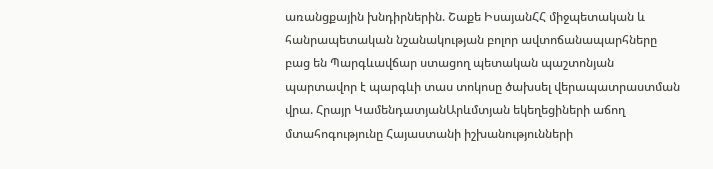առանցքային խնդիրներին. Շաքե ԻսայանՀՀ միջպետական և հանրապետական նշանակության բոլոր ավտոճանապարհները բաց են Պարգևավճար ստացող պետական պաշտոնյան պարտավոր է պարգևի տաս տոկոսը ծախսել վերապատրաստման վրա. Հրայր ԿամենդատյանԱրևմտյան եկեղեցիների աճող մտահոգությունը Հայաստանի իշխանությունների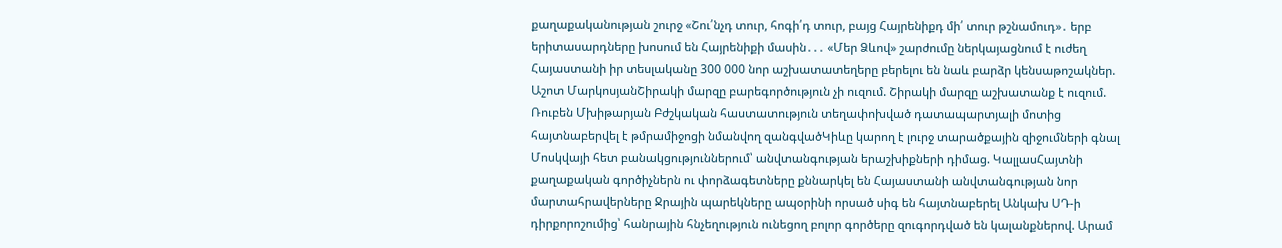քաղաքականության շուրջ «Շու՛նչդ տուր, հոգի՛դ տուր, բայց Հայրենիքդ մի՛ տուր թշնամուդ»․ երբ երիտասարդները խոսում են Հայրենիքի մասին․․․ «Մեր Ձևով» շարժումը ներկայացնում է ուժեղ Հայաստանի իր տեսլականը 300 000 նոր աշխատատեղերը բերելու են նաև բարձր կենսաթոշակներ. Աշոտ ՄարկոսյանՇիրակի մարզը բարեգործություն չի ուզում. Շիրակի մարզը աշխատանք է ուզում. Ռուբեն Մխիթարյան Բժշկական հաստատություն տեղափոխված դատապարտյալի մոտից հայտնաբերվել է թմրամիջոցի նմանվող զանգվածԿիևը կարող է լուրջ տարածքային զիջումների գնալ Մոսկվայի հետ բանակցություններում՝ անվտանգության երաշխիքների դիմաց. ԿալլասՀայտնի քաղաքական գործիչներն ու փորձագետները քննարկել են Հայաստանի անվտանգության նոր մարտահրավերները Ջրային պարեկները ապօրինի որսած սիգ են հայտնաբերել Անկախ ՍԴ-ի դիրքորոշումից՝ հանրային հնչեղություն ունեցող բոլոր գործերը զուգորդված են կալանքներով. Արամ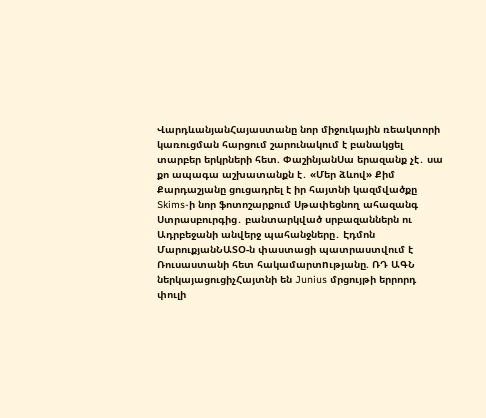ՎարդևանյանՀայաստանը նոր միջուկային ռեակտորի կառուցման հարցում շարունակում է բանակցել տարբեր երկրների հետ. ՓաշինյանՍա երազանք չէ․ սա քո ապագա աշխատանքն է․ «Մեր ձևով» Քիմ Քարդաշյանը ցուցադրել է իր հայտնի կազմվածքը Skims-ի նոր ֆոտոշարքում Սթափեցնող ահազանգ Ստրասբուրգից․ բանտարկված սրբազաններն ու Ադրբեջանի անվերջ պահանջները․ Էդմոն ՄարուքյանՆԱՏՕ-ն փաստացի պատրաստվում է Ռուսաստանի հետ հակամարտnւթյանը. ՌԴ ԱԳՆ ներկայացուցիչՀայտնի են Junius մրցույթի երրորդ փուլի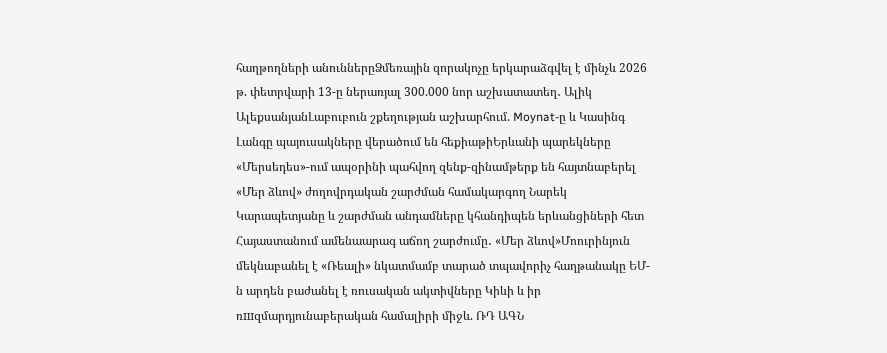հաղթողների անուններըՁմեռային զորակոչը երկարաձգվել է մինչև 2026 թ. փետրվարի 13-ը ներառյալ 300.000 նոր աշխատատեղ․ Ալիկ ԱլեքսանյանԼաբուբուն շքեղության աշխարհում. Moynat-ը և Կասինգ Լանգը պայուսակները վերածում են հեքիաթիԵրևանի պարեկները «Մերսեդես»-ում ապօրինի պահվող զենք-զինամթերք են հայտնաբերել «Մեր ձևով» ժողովրդական շարժման համակարգող Նարեկ Կարապետյանը և շարժման անդամները կհանդիպեն երևանցիների հետ Հայաստանում ամենաարագ աճող շարժումը․ «Մեր ձևով»Մոուրինյուն մեկնաբանել է «Ռեալի» նկատմամբ տարած տպավորիչ հաղթանակը ԵՄ-ն արդեն բաժանել է ռուսական ակտիվները Կիևի և իր ռшզմարդյունաբերական համալիրի միջև. ՌԴ ԱԳՆ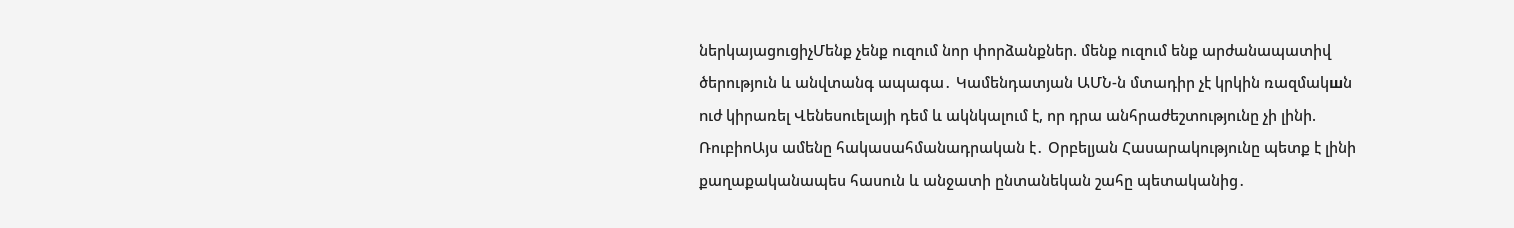ներկայացուցիչՄենք չենք ուզում նոր փորձանքներ. մենք ուզում ենք արժանապատիվ ծերություն և անվտանգ ապագա․ Կամենդատյան ԱՄՆ-ն մտադիր չէ կրկին ռազմակшն nւժ կիրառել Վենեսուելայի դեմ և ակնկալում է, որ դրա անհրաժեշտությունը չի լինի. ՌուբիոԱյս ամենը հակասահմանադրական է․ Օրբելյան Հասարակությունը պետք է լինի քաղաքականապես հասուն և անջատի ընտանեկան շահը պետականից․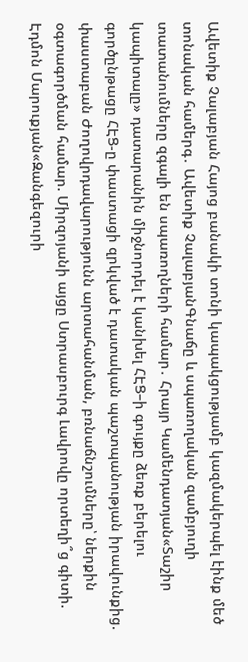Ավետիք Չալաբյան Հայոց բանակի տոնի կապակցությամբ կազմակերպել էինք մեծ տոնական համերգ․ Ավետիք ՉալաբյանԳնաճը և սպառողական զամբյուղի տատանումները զգալի են սպառողների համար․ Հրայր Կամենդատյան«Տաշիր կապիտալը» դատարանին միջնորդել է կանխել ՀԷՑ–ի գույքը ձեռք բերելու գործընթացը ՀԷՑ-ը փաստացի զրկված է դատական պաշտպանության իրավունքից. փաստաբան Ժողովրդավարությունն արտահանման, բռնաճնշումները՝ ներքին օգտագործման համար. Միրզոյանի այցը Ստրասբուրգ Լավրովը որտեղի՞ց գիտի. Էդմոն Մարուքյան«Զանգեզուրի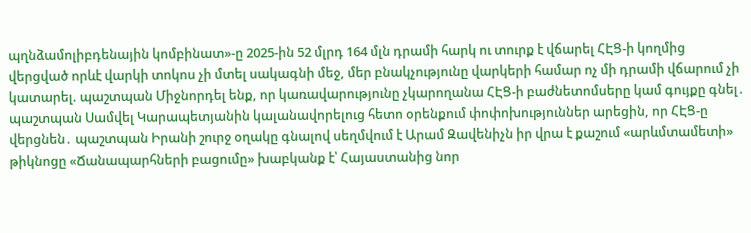պղնձամոլիբդենային կոմբինատ»-ը 2025-ին 52 մլրդ 164 մլն դրամի հարկ ու տուրք է վճարել ՀԷՑ-ի կողմից վերցված որևէ վարկի տոկոս չի մտել սակագնի մեջ, մեր բնակչությունը վարկերի համար ոչ մի դրամի վճարում չի կատարել. պաշտպան Միջնորդել ենք, որ կառավարությունը չկարողանա ՀԷՑ-ի բաժնետոմսերը կամ գույքը գնել․ պաշտպան Սամվել Կարապետյանին կալանավորելուց հետո օրենքում փոփոխություններ արեցին, որ ՀԷՑ-ը վերցնեն․ պաշտպան Իրանի շուրջ օղակը գնալով սեղմվում է Արամ Զավենիչն իր վրա է քաշում «արևմտամետի» թիկնոցը «Ճանապարհների բացումը» խաբկանք է՝ Հայաստանից նոր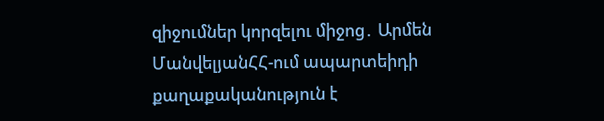զիջումներ կորզելու միջոց․ Արմեն ՄանվելյանՀՀ-ում ապարտեիդի քաղաքականություն է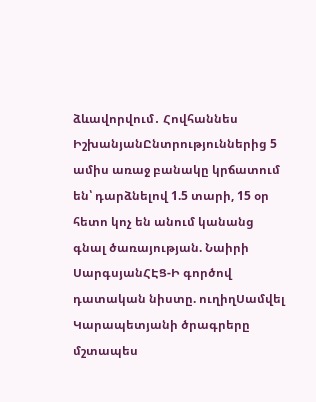ձևավորվում․ Հովհաննես ԻշխանյանԸնտրություններից 5 ամիս առաջ բանակը կրճատում են՝ դարձնելով 1.5 տարի, 15 օր հետո կոչ են անում կանանց գնալ ծառայության. Նաիրի ՍարգսյանՀԷՑ-Ի գործով դատական նիստը. ուղիղՍամվել Կարապետյանի ծրագրերը մշտապես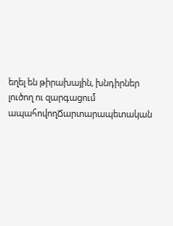եղել են թիրախային, խնդիրներ լուծող ու զարգացում ապահովողՃարտարապետական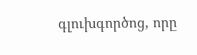գլուխգործոց, որը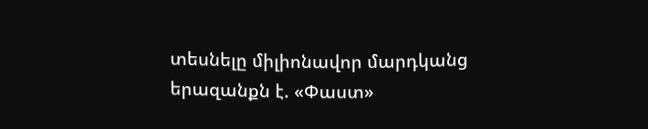տեսնելը միլիոնավոր մարդկանց երազանքն է. «Փաստ»